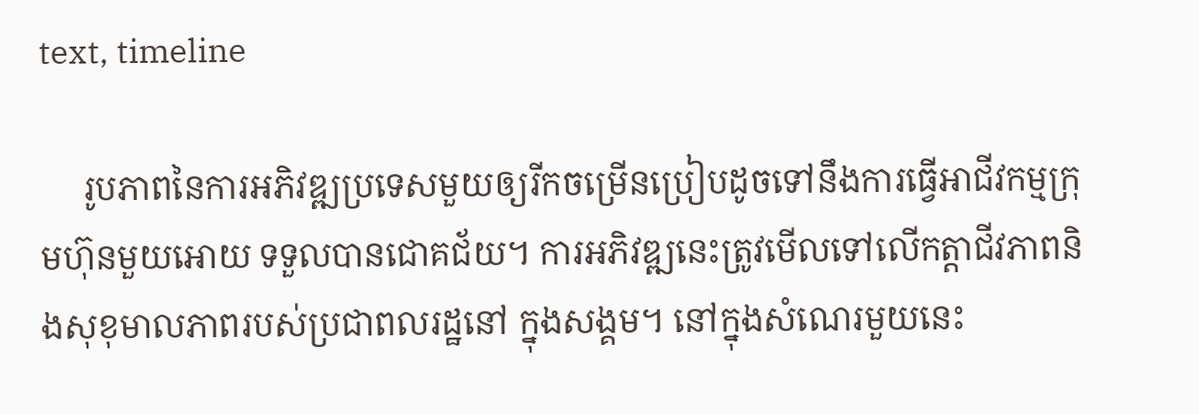text, timeline

     រូបភាពនៃការអភិវឌ្ឍប្រទេសមួយឲ្យរីកចម្រើនប្រៀបដូចទៅនឹងការធ្វើអាជីវកម្មក្រុមហ៊ុនមួយអោយ ទទួលបានជោគជ័យ។ ការអភិវឌ្ឍនេះត្រូវមើលទៅលើកត្តាជីវភាពនិងសុខុមាលភាពរបស់ប្រជាពលរដ្ឋនៅ ក្នុងសង្គម។ នៅក្នុងសំណេរមួយនេះ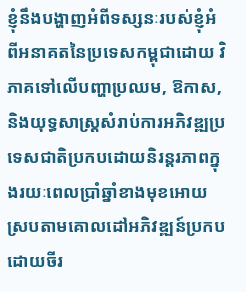ខ្ញុំនឹងបង្ហាញអំពីទស្សនៈរបស់ខ្ញុំអំពីអនាគតនៃប្រទេសកម្ពុជាដោយ វិភាគទៅលើបញ្ហាប្រឈម, ឱកាស, និងយុទ្ធសាស្ត្រសំរាប់ការអភិវឌ្ឍប្រទេសជាតិប្រកបដោយនិរន្តរភាពក្នុងរយៈពេលប្រាំឆ្នាំខាងមុខអោយស្របតាមគោលដៅអភិវឌ្ឍន៍ប្រកបដោយចីរ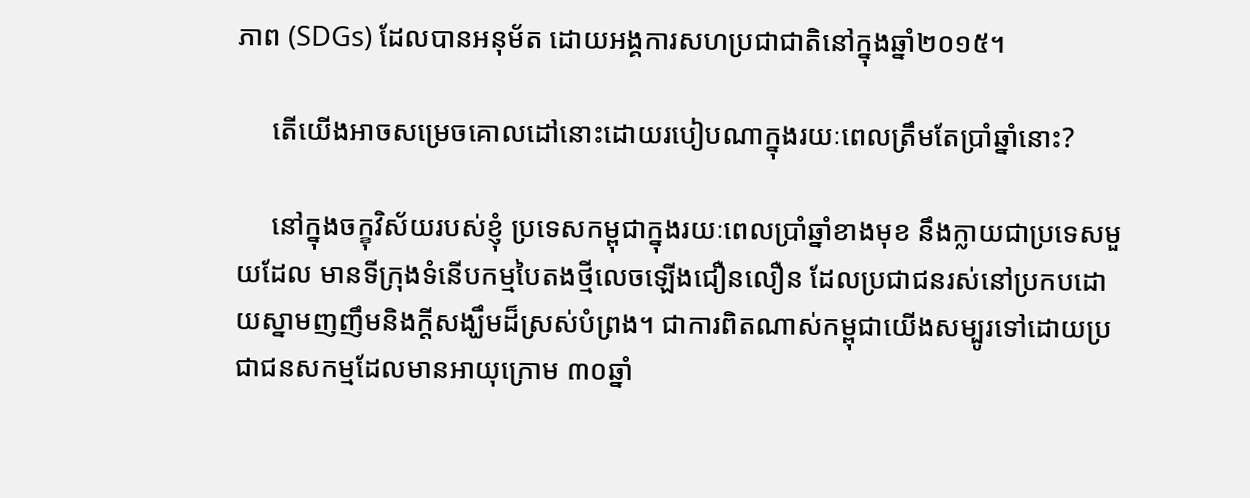ភាព (SDGs) ដែលបានអនុម័ត ដោយអង្គការសហប្រជាជាតិនៅក្នុងឆ្នាំ២០១៥។

     តើយើងអាចសម្រេចគោលដៅនោះដោយរបៀបណាក្នុងរយៈពេលត្រឹមតែប្រាំឆ្នាំនោះ?

     នៅក្នុងចក្ខុវិស័យរបស់ខ្ញុំ ប្រទេសកម្ពុជាក្នុងរយៈពេលប្រាំឆ្នាំខាងមុខ នឹងក្លាយជាប្រទេសមួយដែល មានទីក្រុងទំនើបកម្មបៃតងថ្មីលេចឡើងជឿនលឿន ដែលប្រជាជនរស់នៅប្រកបដោយស្នាមញញឹមនិងក្តីសង្ឃឹមដ៏ស្រស់បំព្រង។ ជាការពិតណាស់កម្ពុជាយើងសម្បូរទៅដោយប្រជាជនសកម្មដែលមានអាយុក្រោម ៣០ឆ្នាំ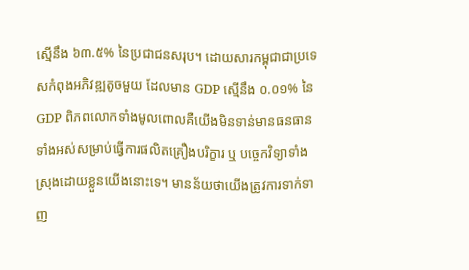ស្មើនឹង ៦៣.៥% នៃប្រជាជនសរុប។ ដោយសារកម្ពុជាជាប្រទេសកំពុងអភិវឌ្ឍតូចមួយ ដែលមាន GDP ស្មើនឹង ០.០១% នៃGDP ពិភពលោកទាំងមូលពោលគឺយើងមិនទាន់មានធនធានទាំងអស់សម្រាប់ធ្វើការផលិតគ្រឿងបរិក្ខារ ឬ បច្ចេកវិទ្យាទាំងស្រុងដោយខ្លួនយើងនោះទេ។ មានន័យថាយើងត្រូវការទាក់ទាញ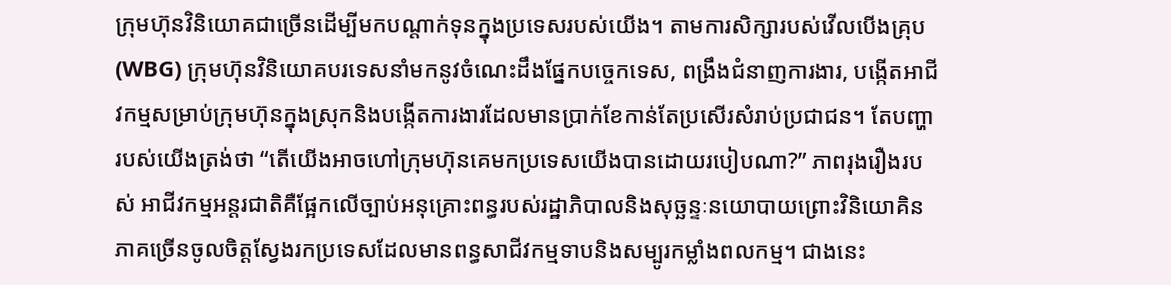ក្រុមហ៊ុនវិនិយោគជាច្រើនដើម្បីមកបណ្តាក់ទុនក្នុងប្រទេសរបស់យើង។ តាមការសិក្សារបស់វើលបើងគ្រុប (WBG) ក្រុមហ៊ុនវិនិយោគបរទេសនាំមកនូវចំណេះដឹងផ្នែកបច្ចេកទេស, ពង្រឹងជំនាញការងារ, បង្កើតអាជីវកម្មសម្រាប់ក្រុមហ៊ុនក្នុងស្រុកនិងបង្កើតការងារដែលមានប្រាក់ខែកាន់តែប្រសើរសំរាប់ប្រជាជន។ តែបញ្ហា របស់យើងត្រង់ថា “តើយើងអាចហៅក្រុមហ៊ុនគេមកប្រទេសយើងបានដោយរបៀបណា?” ភាពរុងរឿងរបស់ អាជីវកម្មអន្តរជាតិគឺផ្អែកលើច្បាប់អនុគ្រោះពន្ធរបស់រដ្ឋាភិបាលនិងសុច្ឆន្ទៈនយោបាយព្រោះវិនិយោគិនភាគច្រើនចូលចិត្តស្វែងរកប្រទេសដែលមានពន្ធសាជីវកម្មទាបនិងសម្បូរកម្លាំងពលកម្ម។ ជាងនេះ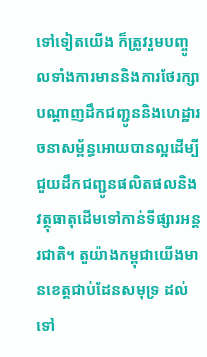ទៅទៀតយើង ក៏ត្រូវរួមបញ្ចូលទាំងការមាននិងការថែរក្សាបណ្តាញដឹកជញ្ជូននិងហេដ្ឋារចនាសម្ព័ន្ធអោយបានល្អដើម្បីជួយដឹកជញ្ជូនផលិតផលនិងវត្ថុធាតុដើមទៅកាន់ទីផ្សារអន្តរជាតិ។ តួយ៉ាងកម្ពុជាយើងមានខេត្តជាប់ដែនសមុទ្រ ដល់ទៅ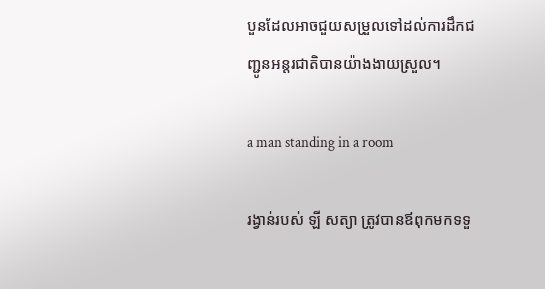បួនដែលអាចជួយសម្រួលទៅដល់ការដឹកជញ្ជូនអន្តរជាតិបានយ៉ាងងាយស្រួល។

a man standing in a room

រង្វាន់របស់ ឡី សត្យា ត្រូវបានឪពុកមកទទួ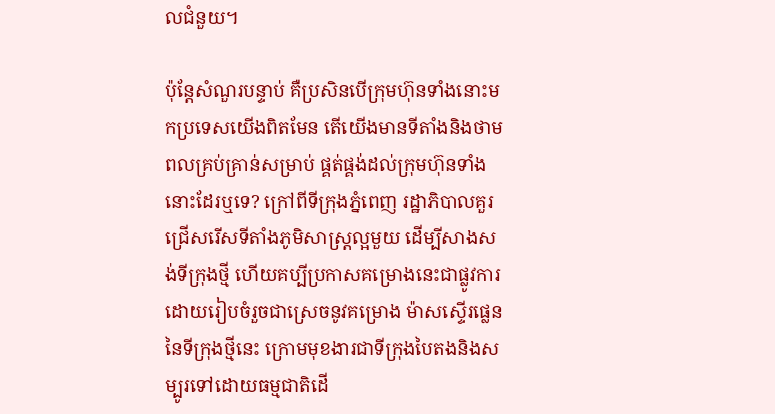លជំនួយ។

ប៉ុន្តែសំណួរបន្ទាប់ គឺប្រសិនបើក្រុមហ៊ុនទាំងនោះមកប្រទេសយើងពិតមែន តើយើងមានទីតាំងនិងថាមពលគ្រប់គ្រាន់សម្រាប់ ផ្គត់ផ្គង់ដល់ក្រុមហ៊ុនទាំងនោះដែរឬទេ? ក្រៅពីទីក្រុងភ្នំពេញ រដ្ឋាភិបាលគួរជ្រើសរើសទីតាំងភូមិសាស្ត្រល្អមួយ ដើម្បីសាងសង់ទីក្រុងថ្មី ហើយគប្បីប្រកាសគម្រោងនេះជាផ្លូវការដោយរៀបចំរួចជាស្រេចនូវគម្រោង ម៉ាសស្ទើរផ្លេននៃទីក្រុងថ្មីនេះ ក្រោមមុខងារជាទីក្រុងបៃតងនិងសម្បូរទៅដោយធម្មជាតិដើ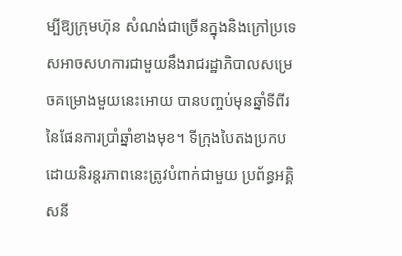ម្បីឱ្យក្រុមហ៊ុន សំណង់ជាច្រើនក្នុងនិងក្រៅប្រទេសអាចសហការជាមួយនឹងរាជរដ្ឋាភិបាលសម្រេចគម្រោងមួយនេះអោយ បានបញ្ចប់មុនឆ្នាំទីពីរនៃផែនការប្រាំឆ្នាំខាងមុខ។ ទីក្រុងបៃតងប្រកបដោយនិរន្តរភាពនេះត្រូវបំពាក់ជាមួយ ប្រព័ន្ធអគ្គិសនី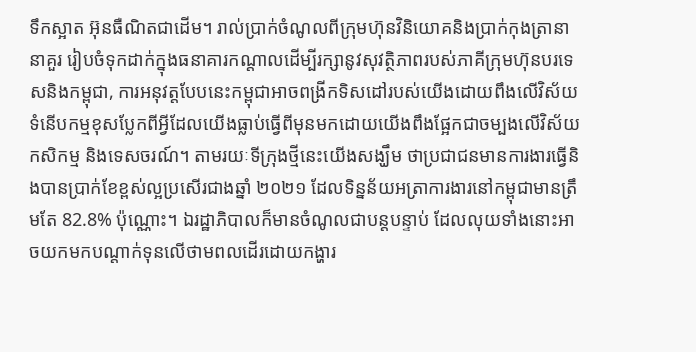ទឹកស្អាត អ៊ុនធឺណិតជាដើម។ រាល់ប្រាក់ចំណូលពីក្រុមហ៊ុនវិនិយោគនិងប្រាក់កុងត្រានានាគួរ រៀបចំទុកដាក់ក្នុងធនាគារកណ្តាលដើម្បីរក្សានូវសុវត្ថិភាពរបស់ភាគីក្រុមហ៊ុនបរទេសនិងកម្ពុជា, ការអនុវត្តបែបនេះកម្ពុជាអាចពង្រីកទិសដៅរបស់យើងដោយពឹងលើវិស័យទំនើបកម្មខុសប្លែកពីអ្វីដែលយើងធ្លាប់ធ្វើពីមុនមកដោយយើងពឹងផ្អែកជាចម្បងលើវិស័យកសិកម្ម និងទេសចរណ៍។ តាមរយៈទីក្រុងថ្មីនេះយើងសង្ឃឹម ថាប្រជាជនមានការងារធ្វើនិងបានប្រាក់ខែខ្ពស់ល្អប្រសើរជាងឆ្នាំ ២០២១ ដែលទិន្នន័យអត្រាការងារនៅកម្ពុជាមានត្រឹមតែ 82.8% ប៉ុណ្ណោះ។ ឯរដ្ឋាភិបាលក៏មានចំណូលជាបន្តបន្ទាប់ ដែលលុយទាំងនោះអាចយកមកបណ្តាក់ទុនលើថាមពលដើរដោយកង្ហារ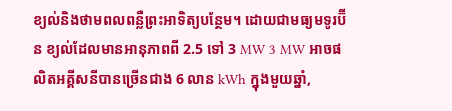ខ្យល់និងថាមពលពន្លឺព្រះអាទិត្យបន្ថែម។ ដោយជាមធ្យមទូរប៊ីន ខ្យល់ដែលមានអានុភាពពី 2.5 ទៅ 3 MW 3 MW អាចផលិតអគ្គីសនីបានច្រើនជាង 6 លាន kWh ក្នុងមួយឆ្នាំ,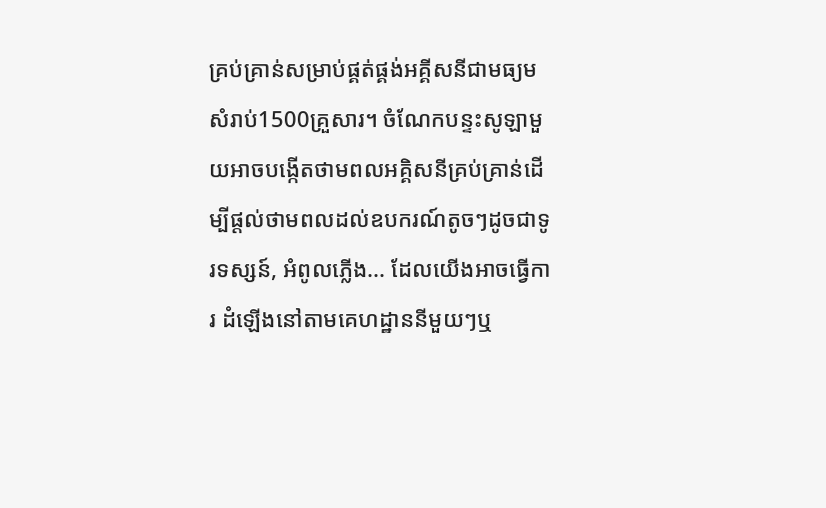គ្រប់គ្រាន់សម្រាប់ផ្គត់ផ្គង់អគ្គីសនីជាមធ្យមសំរាប់1500គ្រួសារ។ ចំណែកបន្ទះសូឡាមួយអាចបង្កើតថាមពលអគ្គិសនីគ្រប់គ្រាន់ដើម្បីផ្តល់ថាមពលដល់ឧបករណ៍តូចៗដូចជាទូរទស្សន៍, អំពូលភ្លើង... ដែលយើងអាចធ្វើការ ដំឡើងនៅតាមគេហដ្ឋាននីមួយៗឬ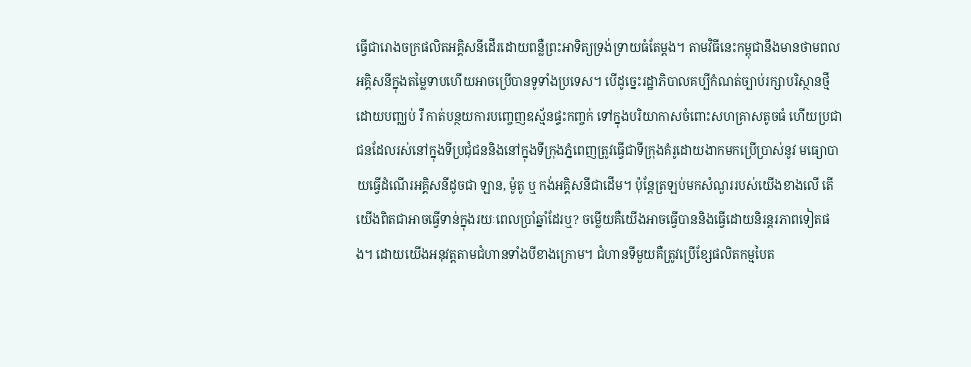ធ្វើជារោងចក្រផលិតអគ្គិសនីដើរដោយពន្លឺព្រះអាទិត្យទ្រង់ទ្រាយធំតែម្តង។ តាមវិធីនេះកម្ពុជានឹងមានថាមពលអគ្គិសនីក្នុងតម្លៃទាបហើយអាចប្រើបានទូទាំងប្រទេស។ បើដូច្នេះរដ្ឋាភិបាលគប្បីកំណត់ច្បាប់រក្សាបរិស្ថានថ្មី ដោយបញ្ឈប់ រឺ កាត់បន្ថយការបញ្ចេញឧស្ម័នផ្ទះកញ្ចក់ ទៅក្នុងបរិយាកាសចំពោះសហគ្រាសតូចធំ ហើយប្រជាជនដែលរស់នៅក្នុងទីប្រជុំជននិងនៅក្នុងទីក្រុងភ្នំពេញត្រូវធ្វើជាទីក្រុងគំរូដោយងាកមកប្រើប្រាស់នូវ មធ្យោបាយធ្វើដំណើរអគ្គិសនីដូចជា ឡាន, ម៉ូតូ ឬ កង់អគ្គិសនីជាដើម។ ប៉ុន្តែត្រឡប់មកសំណួររបស់យើងខាងលើ តើយើងពិតជាអាចធ្វើទាន់ក្នុងរយៈពេលប្រាំឆ្នាំដែរឬ? ចម្លើយគឺយើងអាចធ្វើបាននិងធ្វើដោយនិរន្តរភាពទៀតផង។ ដោយយើងអនុវត្តតាមជំហានទាំងបីខាងក្រោម។ ជំហានទីមួយគឺត្រូវប្រើខ្សែផលិតកម្មបៃត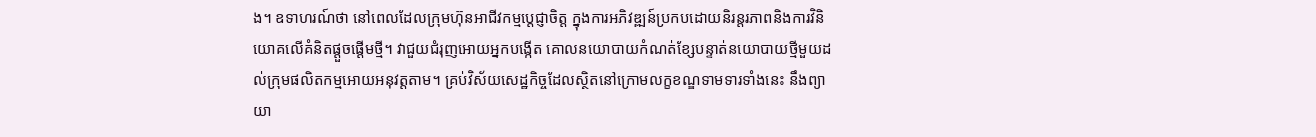ង។ ឧទាហរណ៍ថា នៅពេលដែលក្រុមហ៊ុនអាជីវកម្មប្តេជ្ញាចិត្ត ក្នុងការអភិវឌ្ឍន៍ប្រកបដោយនិរន្តរភាពនិងការវិនិយោគលើគំនិតផ្តួចផ្តើមថ្មី។ វាជួយជំរុញអោយអ្នកបង្កើត គោលនយោបាយកំណត់ខ្សែបន្ទាត់នយោបាយថ្មីមួយដល់ក្រុមផលិតកម្មអោយអនុវត្តតាម។ គ្រប់វិស័យសេដ្ឋកិច្ចដែលស្ថិតនៅក្រោមលក្ខខណ្ឌទាមទារទាំងនេះ នឹងព្យាយា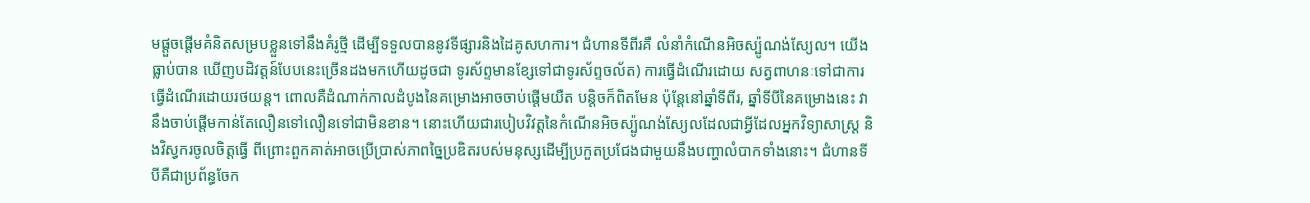មផ្តួចផ្តើមគំនិតសម្របខ្លួនទៅនឹងគំរូថ្មី ដើម្បីទទួលបាននូវទីផ្សារនិងដៃគូសហការ។ ជំហានទីពីរគឺ លំនាំកំណើនអិចស្ប៉ូណង់ស្យែល។ យើងធ្លាប់បាន ឃើញបដិវត្តន៍បែបនេះច្រើនដងមកហើយដូចជា ទូរស័ព្ទមានខ្សែទៅជាទូរស័ព្ទចល័ត) ការធ្វើដំណើរដោយ សត្វពាហនៈទៅជាការធ្វើដំណើរដោយរថយន្ត។ ពោលគឺដំណាក់កាលដំបូងនៃគម្រោងអាចចាប់ផ្តើមយឺត បន្តិចក៏ពិតមែន ប៉ុន្តែនៅឆ្នាំទីពីរ, ឆ្នាំទីបីនៃគម្រោងនេះ វានឹងចាប់ផ្តើមកាន់តែលឿនទៅលឿនទៅជាមិនខាន។ នោះហើយជារបៀបវិវត្តនៃកំណើនអិចស្ប៉ូណង់ស្យែលដែលជាអ្វីដែលអ្នកវិទ្យាសាស្ត្រ និងវិស្វករចូលចិត្តធ្វើ ពីព្រោះពួកគាត់អាចប្រើប្រាស់ភាពច្នៃប្រឌិតរបស់មនុស្សដើម្បីប្រកួតប្រជែងជាមួយនឹងបញ្ហាលំបាកទាំងនោះ។ ជំហានទីបីគឺជាប្រព័ន្ធចែក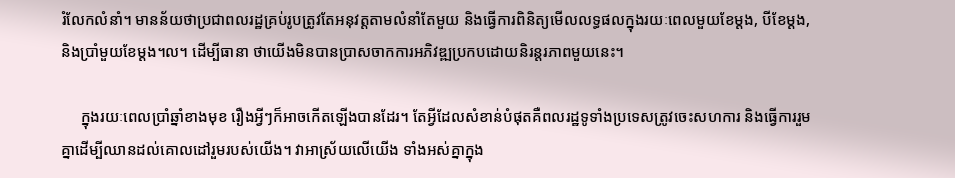រំលែកលំនាំ។ មានន័យថាប្រជាពលរដ្ឋគ្រប់រូបត្រូវតែអនុវត្តតាមលំនាំតែមួយ និងធ្វើការពិនិត្យមើលលទ្ធផលក្នុងរយៈពេលមួយខែម្តង, បីខែម្តង, និងប្រាំមួយខែម្តង។ល។ ដើម្បីធានា ថាយើងមិនបានប្រាសចាកការអភិវឌ្ឍប្រកបដោយនិរន្តរភាពមួយនេះ។

     ក្នុងរយៈពេលប្រាំឆ្នាំខាងមុខ រឿងអ្វីៗក៏អាចកើតឡើងបានដែរ។ តែអ្វីដែលសំខាន់បំផុតគឺពលរដ្ឋទូទាំងប្រទេសត្រូវចេះសហការ និងធ្វើការរួមគ្នាដើម្បីឈានដល់គោលដៅរួមរបស់យើង។ វាអាស្រ័យលើយើង ទាំងអស់គ្នាក្នុង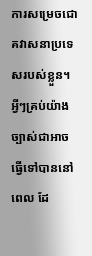ការសម្រេចជោគវាសនាប្រទេសរបស់ខ្លួន។ អ្វីៗគ្រប់យ៉ាងច្បាស់ជាអាចធ្វើទៅបាននៅពេល ដែ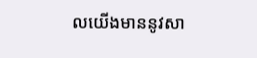លយើងមាននូវសា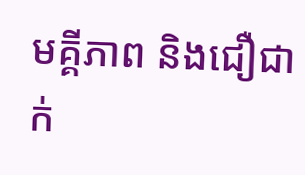មគ្គីភាព និងជឿជាក់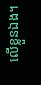លើខ្លួនឯង។